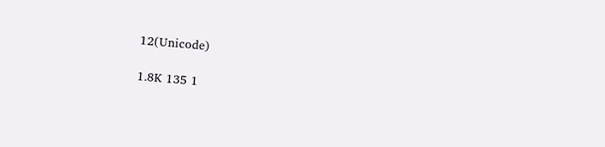12(Unicode)

1.8K 135 1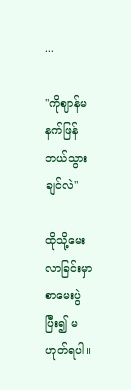...

"ကိုဈာန်မနက်ဖြန်ဘယ်သွားချင်လဲ"

ထိုသို့မေးလာခြင်းမှာ စာမေးပွဲပြီး၍ မဟုတ်ရပါ။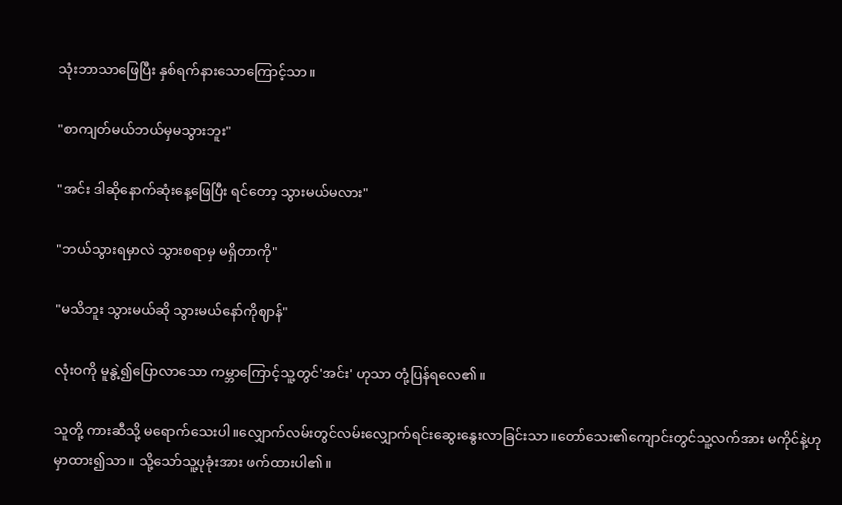သုံးဘာသာဖြေပြီး နှစ်ရက်နားသောကြောင့်သာ။

"စာကျတ်မယ်ဘယ်မှမသွားဘူး"

"အင်း ဒါဆိုနောက်ဆုံးနေ့ဖြေပြီး ရင်တော့ သွားမယ်မလား"

"ဘယ်သွားရမှာလဲ သွားစရာမှ မရှိတာကို"

"မသိဘူး သွားမယ်ဆို သွားမယ်နော်ကိုဈာန်"

လုံးဝကို မူနွဲ့၍ပြောလာသော ကမ္ဘာကြောင့်သူ့တွင်'အင်း' ဟုသာ တုံ့ပြန်ရလေ၏။

သူတို့ ကားဆီသို့ မရောက်သေးပါ။လျှောက်လမ်းတွင်လမ်းလျှောက်ရင်းဆွေးနွေးလာခြင်းသာ။တော်သေး၏ကျောင်းတွင်သူ့လက်အား မကိုင်နဲ့ဟု မှာထား၍သာ။ သို့သော်သူ့ပုခုံးအား ဖက်ထားပါ၏။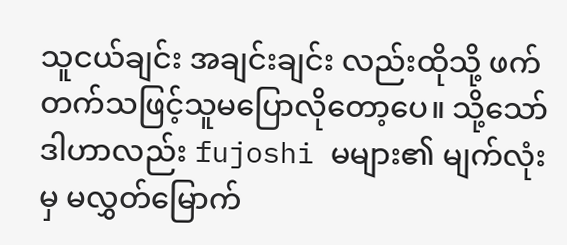သူငယ်ချင်း အချင်းချင်း လည်းထိုသို့ ဖက်တက်သဖြင့်သူမပြောလိုတော့ပေ။ သို့သော်ဒါဟာလည်း fujoshi မများ၏ မျက်လုံးမှ မလွှတ်မြောက်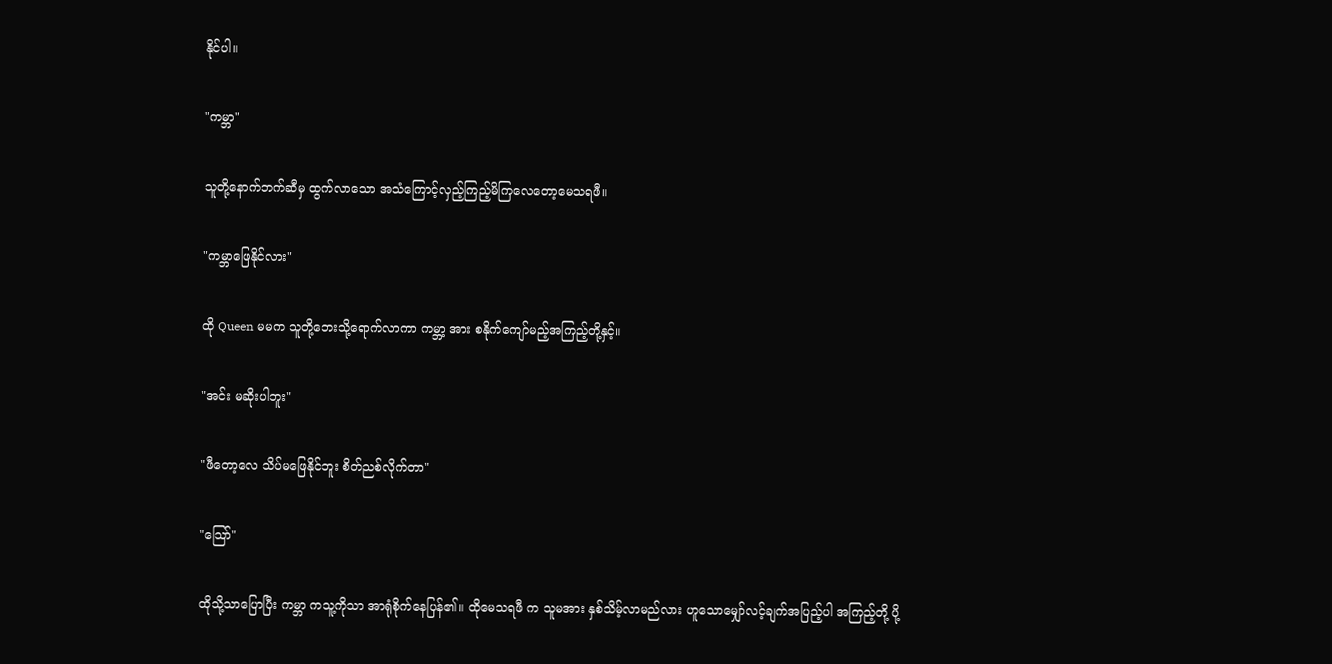နိုင်ပါ။

"ကမ္ဘာ"

သူတို့နောက်ဘက်ဆီမှ ထွက်လာသော အသံကြောင့်လှည့်ကြည့်မိကြလေတော့မေသရဖီ။

"ကမ္ဘာဖြေနိုင်လား"

ထို Queen မမက သူတို့ဘေးသို့ရောက်လာကာ ကမ္ဘာ့ အား စနိုက်ကျော်မည့်အကြည့်တို့နှင့်။

"အင်း မဆိုးပါဘူး"

"ဖီတော့လေ သိပ်မဖြေနိုင်ဘူး စိတ်ညစ်လိုက်တာ"

"သြော်"

ထိုသို့သာပြောပြီး ကမ္ဘာ ကသူ့ကိုသာ အာရုံစိုက်နေပြန်၏။ ထိုမေသရဖီ က သူမအား နှစ်သိမ့်လာမည်လား ဟူသောမျှော်လင့်ချက်အပြည့်ပါ အကြည့်တို့ ပို့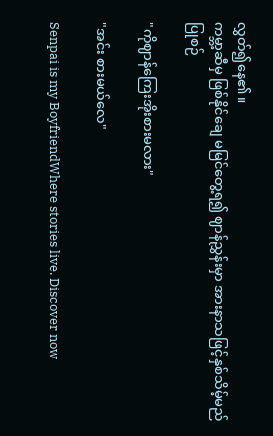လွှတ်၍နေ၏။
ကမ္ဘာ့ဆီမှ ဖြစ်နိုင်ချေ မမြင်တွေ့ရ၍ ဈာန်ညွှန်းမှာ အားနာသဖြင့်နှစ်သိမ့်မည်ပြုစဉ်

"ကိုဈာန်ကြေးအိုးစားမလား"

"အင်း စားမယ်လေ"

Senpai is my BoyfriendWhere stories live. Discover now